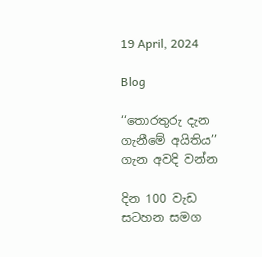19 April, 2024

Blog

‘‘තොරතුරු දැන ගැනීමේ අයිතිය’’ ගැන අවදි වන්න

දින 100 වැඩ සටහන සමග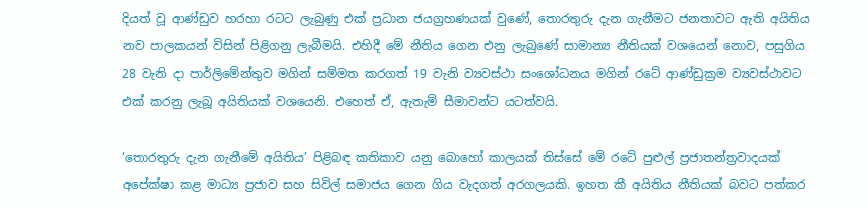දියත් වූ ආණ්ඩුව හරහා රටට ලැබුණු එක් ප්‍රධාන ජයග්‍රහණයක් වුණේ, තොරතුරු දැන ගැනීමට ජනතාවට ඇති අයිතිය නව පාලකයන් විසින් පිළිගනු ලැබීමයි. එහිදී මේ නීතිය ගෙන එනු ලැබුණේ සාමාන්‍ය නීතියක් වශයෙන් නොව, පසුගිය 28 වැනි දා පාර්ලිමේන්තුව මගින් සම්මත කරගත් 19 වැනි ව්‍යවස්ථා සංශෝධනය මගින් රටේ ආණ්ඩුක්‍රම ව්‍යවස්ථාවට එක් කරනු ලැබූ අයිතියක් වශයෙනි. එහෙත් ඒ, ඇතැම් සීමාවන්ට යටත්වයි.

‘තොරතුරු දැන ගැනීමේ අයිතිය’ පිළිබඳ කතිකාව යනු බොහෝ කාලයක් තිස්සේ මේ රටේ පුළුල් ප්‍රජාතන්ත්‍රවාදයක් අපේක්ෂා කළ මාධ්‍ය ප්‍රජාව සහ සිවිල් සමාජය ගෙන ගිය වැදගත් අරගලයකි. ඉහත කී අයිතිය නීතියක් බවට පත්කර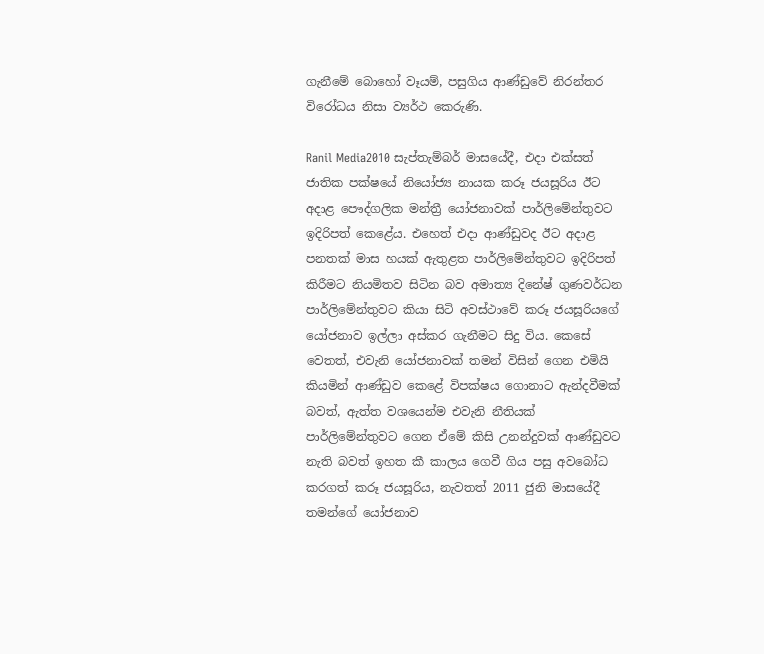ගැනීමේ බොහෝ වෑයම්, පසුගිය ආණ්ඩුවේ නිරන්තර විරෝධය නිසා ව්‍යර්ථ කෙරුණි.

Ranil Media2010 සැප්තැම්බර් මාසයේදී, එදා එක්සත් ජාතික පක්ෂයේ නියෝජ්‍ය නායක කරූ ජයසූරිය ඊට අදාළ පෞද්ගලික මන්ත්‍රී යෝජනාවක් පාර්ලිමේන්තුවට ඉදිරිපත් කෙළේය. එහෙත් එදා ආණ්ඩුවද ඊට අදාළ පනතක් මාස හයක් ඇතුළත පාර්ලිමේන්තුවට ඉදිරිපත් කිරීමට නියමිතව සිටින බව අමාත්‍ය දිනේෂ් ගුණවර්ධන පාර්ලිමේන්තුවට කියා සිටි අවස්ථාවේ කරූ ජයසූරියගේ යෝජනාව ඉල්ලා අස්කර ගැනීමට සිදු විය. කෙසේ වෙතත්, එවැනි යෝජනාවක් තමන් විසින් ගෙන එමියි කියමින් ආණ්ඩුව කෙළේ විපක්ෂය ගොනාට ඇන්දවීමක් බවත්, ඇත්ත වශයෙන්ම එවැනි නීතියක් පාර්ලිමේන්තුවට ගෙන ඒමේ කිසි උනන්දුවක් ආණ්ඩුවට නැති බවත් ඉහත කී කාලය ගෙවී ගිය පසු අවබෝධ කරගත් කරූ ජයසූරිය, නැවතත් 2011 ජුනි මාසයේදී තමන්ගේ යෝජනාව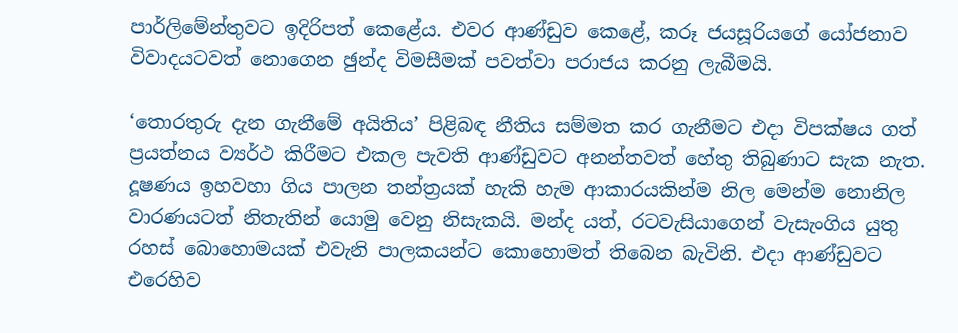පාර්ලිමේන්තුවට ඉදිරිපත් කෙළේය. එවර ආණ්ඩුව කෙළේ, කරූ ජයසූරියගේ යෝජනාව විවාදයටවත් නොගෙන ඡුන්ද විමසීමක් පවත්වා පරාජය කරනු ලැබීමයි.

‘තොරතුරු දැන ගැනීමේ අයිතිය’ පිළිබඳ නීතිය සම්මත කර ගැනීමට එදා විපක්ෂය ගත් ප්‍රයත්නය ව්‍යර්ථ කිරීමට එකල පැවති ආණ්ඩුවට අනන්තවත් හේතු තිබුණාට සැක නැත. දූෂණය ඉහවහා ගිය පාලන තන්ත්‍රයක් හැකි හැම ආකාරයකින්ම නිල මෙන්ම නොනිල වාරණයටත් නිතැතින් යොමු වෙනු නිසැකයි. මන්ද යත්, රටවැසියාගෙන් වැසැංගිය යුතු රහස් බොහොමයක් එවැනි පාලකයන්ට කොහොමත් තිබෙන බැවිනි. එදා ආණ්ඩුවට එරෙහිව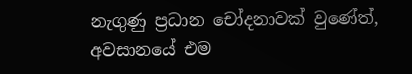නැගුණු ප්‍රධාන චෝදනාවක් වුණේත්, අවසානයේ එම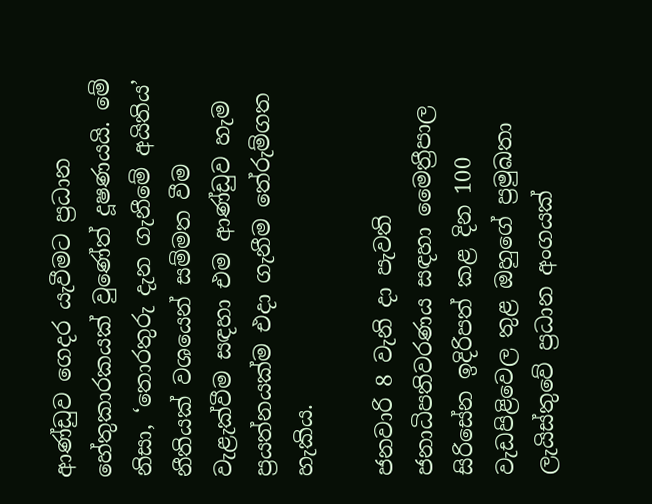ආණ්ඩුව ගෙදර යැවීමට ප්‍රධාන හේතුකාරකයක් වුණේත් දූෂණයයි. මේ නිසා, ‘තොරතුරු දැන ගැනීමේ අයිතිය’ නීතියක් වශයෙන් සම්මත වීම වැළැක්වීම සඳහා එම ආණ්ඩුව හැම ප්‍රයත්නයක්ම එදා ගැනීම තේරුම්ගත හැකිය.

ජනවාරි 8 වැනි දා පැවති ජනාධිපතිවරණය සඳහා මෛත්‍රීපාල සිරිසේන ඉදිරිපත් කළ දින 100 වැඩපිළිවෙල තුළ ඔහුගේ ප්‍රමුඛතා ලැයිස්තුවේ ප්‍රධාන අංගයක්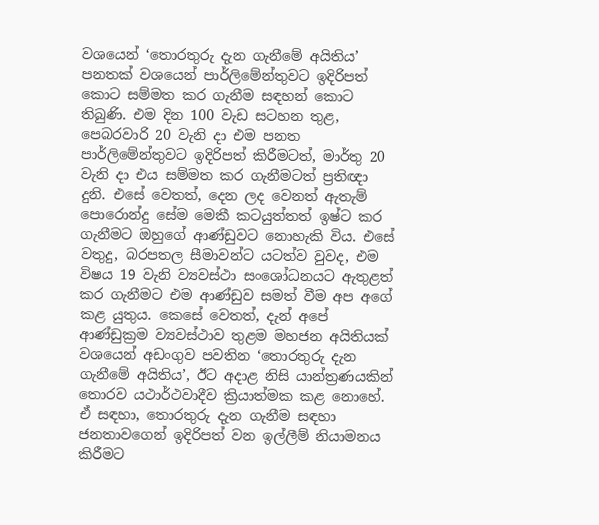වශයෙන් ‘තොරතුරු දැන ගැනීමේ අයිතිය’ පනතක් වශයෙන් පාර්ලිමේන්තුවට ඉදිරිපත් කොට සම්මත කර ගැනීම සඳහන් කොට තිබුණි. එම දින 100 වැඩ සටහන තුළ, පෙබරවාරි 20 වැනි දා එම පනත පාර්ලිමේන්තුවට ඉදිරිපත් කිරීමටත්, මාර්තු 20 වැනි දා එය සම්මත කර ගැනීමටත් ප්‍රතිඥා දුනි. එසේ වෙතත්, දෙන ලද වෙනත් ඇතැම් පොරොන්දු සේම මෙකී කටයුත්තත් ඉෂ්ට කර ගැනීමට ඔහුගේ ආණ්ඩුවට නොහැකි විය. එසේ වතුදු, බරපතල සීමාවන්ට යටත්ව වුවද, එම විෂය 19 වැනි ව්‍යවස්ථා සංශෝධනයට ඇතුළත් කර ගැනීමට එම ආණ්ඩුව සමත් වීම අප අගේ කළ යුතුය. කෙසේ වෙතත්, දැන් අපේ ආණ්ඩුක්‍රම ව්‍යවස්ථාව තුළම මහජන අයිතියක් වශයෙන් අඩංගුව පවතින ‘තොරතුරු දැන ගැනීමේ අයිතිය’, ඊට අදාළ නිසි යාන්ත්‍රණයකින් තොරව යථාර්ථවාදීව ක්‍රියාත්මක කළ නොහේ. ඒ සඳහා, තොරතුරු දැන ගැනීම සඳහා ජනතාවගෙන් ඉදිරිපත් වන ඉල්ලීම් නියාමනය කිරීමට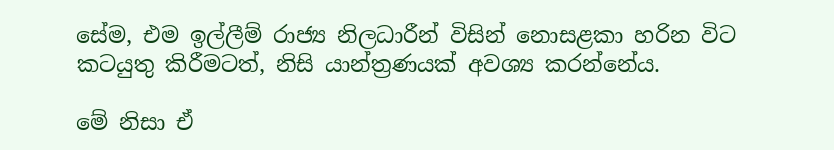සේම, එම ඉල්ලීම් රාජ්‍ය නිලධාරීන් විසින් නොසළකා හරින විට කටයුතු කිරීමටත්, නිසි යාන්ත්‍රණයක් අවශ්‍ය කරන්නේය.

මේ නිසා ඒ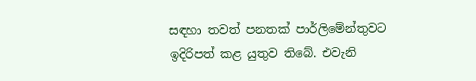සඳහා තවත් පනතක් පාර්ලිමේන්තුවට ඉදිරිපත් කළ යුතුව තිබේ. එවැනි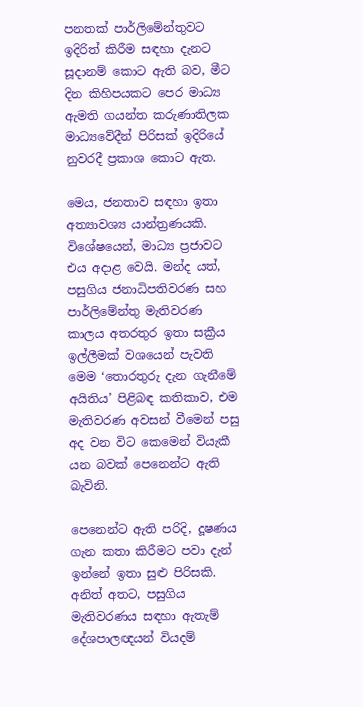පනතක් පාර්ලිමේන්තුවට ඉදිරිත් කිරීම සඳහා දැනට සූදානම් කොට ඇති බව, මීට දින කිහිපයකට පෙර මාධ්‍ය ඇමති ගයන්ත කරුණාතිලක මාධ්‍යවේදීන් පිරිසක් ඉදිරියේ නුවරදී ප්‍රකාශ කොට ඇත.

මෙය, ජනතාව සඳහා ඉතා අත්‍යාවශ්‍ය යාන්ත්‍රණයකි. විශේෂයෙන්, මාධ්‍ය ප්‍රජාවට එය අදාළ වෙයි. මන්ද යත්, පසුගිය ජනාධිපතිවරණ සහ පාර්ලිමේන්තු මැතිවරණ කාලය අතරතුර ඉතා සක්‍රීය ඉල්ලීමක් වශයෙන් පැවති මෙම ‘තොරතුරු දැන ගැනීමේ අයිතිය’ පිළිබඳ කතිකාව, එම මැතිවරණ අවසන් වීමෙන් පසු අද වන විට කෙමෙන් වියැකී යන බවක් පෙනෙන්ට ඇති බැවිනි.

පෙනෙන්ට ඇති පරිදි, දූෂණය ගැන කතා කිරීමට පවා දැන් ඉන්නේ ඉතා සුළු පිරිසකි. අනිත් අතට, පසුගිය මැතිවරණය සඳහා ඇතැම් දේශපාලඥයන් වියදම්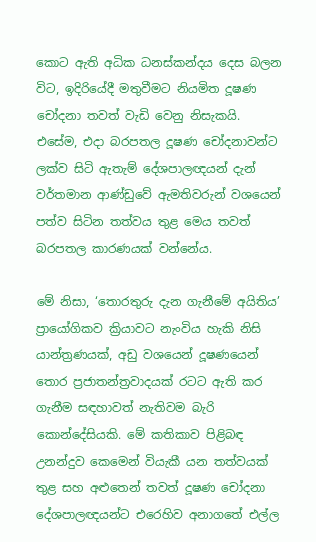කොට ඇති අධික ධනස්කන්දය දෙස බලන විට, ඉදිරියේදී මතුවීමට නියමිත දූෂණ චෝදනා තවත් වැඩි වෙනු නිසැකයි. එසේම, එදා බරපතල දූෂණ චෝදනාවන්ට ලක්ව සිටි ඇතැම් දේශපාලඥයන් දැන් වර්තමාන ආණ්ඩුවේ ඇමතිවරුන් වශයෙන් පත්ව සිටින තත්වය තුළ මෙය තවත් බරපතල කාරණයක් වන්නේය.

මේ නිසා, ‘තොරතුරු දැන ගැනීමේ අයිතිය’ ප්‍රායෝගිකව ක්‍රියාවට නැංවිය හැකි නිසි යාන්ත්‍රණයක්, අඩු වශයෙන් දූෂණයෙන් තොර ප්‍රජාතන්ත්‍රවාදයක් රටට ඇති කර ගැනීම සඳහාවත් නැතිවම බැරි කොන්දේසියකි. මේ කතිකාව පිළිබඳ උනන්දුව කෙමෙන් වියැකී යන තත්වයක් තුළ සහ අළුතෙන් තවත් දූෂණ චෝදනා දේශපාලඥයන්ට එරෙහිව අනාගතේ එල්ල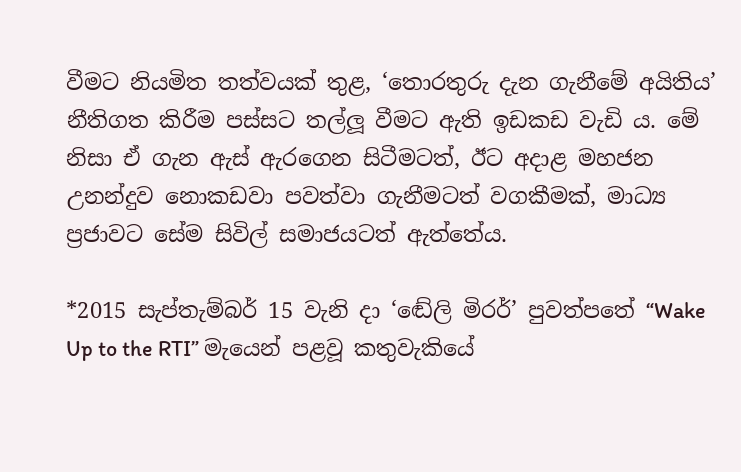වීමට නියමිත තත්වයක් තුළ, ‘තොරතුරු දැන ගැනීමේ අයිතිය’ නීතිගත කිරීම පස්සට තල්ලූ වීමට ඇති ඉඩකඩ වැඩි ය. මේ නිසා ඒ ගැන ඇස් ඇරගෙන සිටීමටත්, ඊට අදාළ මහජන උනන්දුව නොකඩවා පවත්වා ගැනීමටත් වගකීමක්, මාධ්‍ය ප්‍රජාවට සේම සිවිල් සමාජයටත් ඇත්තේය.

*2015 සැප්තැම්බර් 15 වැනි දා ‘ඬේලි මිරර්’ පුවත්පතේ “Wake Up to the RTI” මැයෙන් පළවූ කතුවැකියේ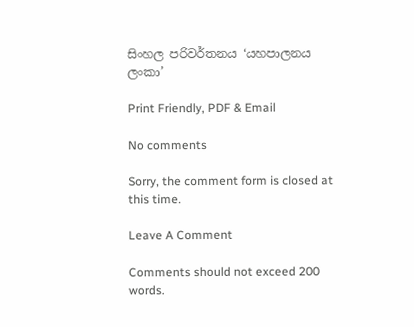සිංහල පරිවර්තනය ‘යහපාලනය ලංකා’

Print Friendly, PDF & Email

No comments

Sorry, the comment form is closed at this time.

Leave A Comment

Comments should not exceed 200 words.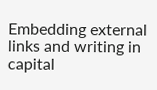Embedding external links and writing in capital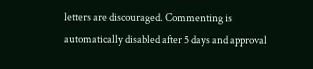letters are discouraged. Commenting is automatically disabled after 5 days and approval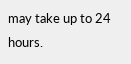may take up to 24 hours.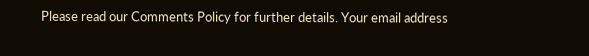Please read our Comments Policy for further details. Your email address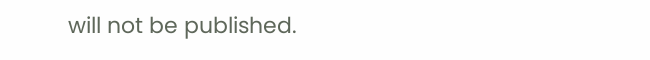will not be published.